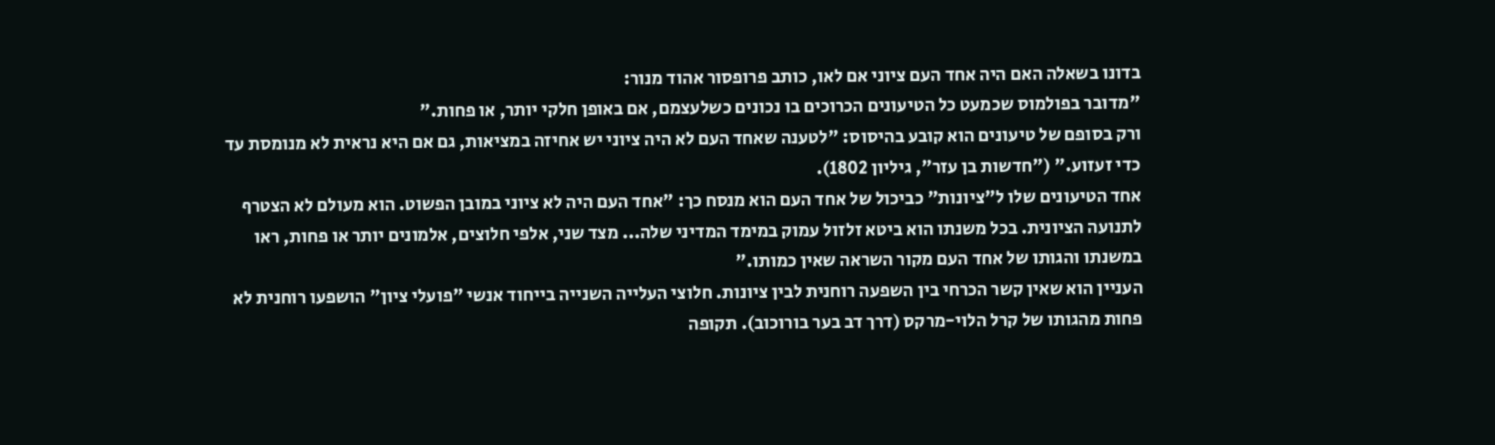בדונו בשאלה האם היה אחד העם ציוני אם לאו, כותב פרופסור אהוד מנור:
"מדובר בפולמוס שכמעט כל הטיעונים הכרוכים בו נכונים כשלעצמם, אם באופן חלקי יותר, או פחות."
ורק בסופם של טיעונים הוא קובע בהיסוס: "לטענה שאחד העם לא היה ציוני יש אחיזה במציאות, גם אם היא נראית לא מנומסת עד כדי זעזוע." ("חדשות בן עזר", גיליון 1802).
אחד הטיעונים שלו ל"ציונות" כביכול של אחד העם הוא מנסח כך: "אחד העם היה לא ציוני במובן הפשוט. הוא מעולם לא הצטרף לתנועה הציונית. בכל משנתו הוא ביטא זלזול עמוק במימד המדיני שלה... מצד שני, אלפי חלוצים, אלמונים יותר או פחות, ראו במשנתו והגותו של אחד העם מקור השראה שאין כמותו."
העניין הוא שאין קשר הכרחי בין השפעה רוחנית לבין ציונות. חלוצי העלייה השנייה בייחוד אנשי "פועלי ציון" הושפעו רוחנית לא פחות מהגותו של קרל הלוי-מרקס (דרך דב בער בורוכוב). תקופה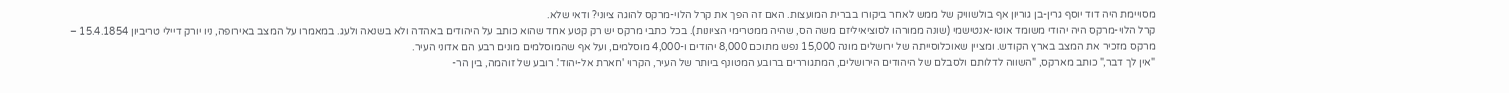מסויימת היה דוד יוסף גרין-בן גוריון אף בולשוויק של ממש לאחר ביקורו בברית המועצות. האם זה הפך את קרל הלוי-מרקס להוגה ציוני? ודאי שלא.
קרל הלוי-מרקס היה יהודי משומד אוטו-אנטישמי (שונה ממורהו לסוציאיליזם משה הס, שהיה ממטרימי הציונות). בכל כתבי מרקס יש רק קטע אחד שהוא כותב על היהודים באהדה ולא בשנאה ולעג. במאמרו על המצב באירופה, ניו יורק דיילי טריביון 15.4.1854 – מרקס מזכיר את המצב בארץ הקודש. ומציין שאוכלוסייתה של ירושלים מונה 15,000 נפש מתוכם 8,000 יהודים ו-4,000 מוסלמים, ועל אף שהמוסלמים מונים רבע הם אדוני העיר.
"אין לך דבר," כותב מארקס, "השווה לדלותם ולסבלם של היהודים הירושלים, המתגוררים ברובע המטונף ביותר של העיר, הקרוי 'חארת אל-יהוד'. רובע של זוהמה, בין הר-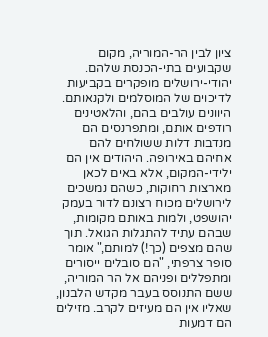ציון לבין הר-המוריה, מקום שקבועים בתי-הכנסת שלהם. יהודי-ירושלים מופקרים בקביעות לדיכוים של המוסלמים ולקנאותם. היוונים עולבים בהם, והלאטינים רודפים אותם, ומתפרנסים הם מנדבות דלות ששולחים להם אחיהם באירופה. היהודים אין הם ילידי-המקום, אלא באים לכאן מארצות רחוקות, כשהם נמשכים לירושלים מכוח רצונם לדור בעמק יהושפט, ולמות באותם מקומות, שבהם עתיד להתגלות הגואל. תוך שהם מצפים (כך!) למותם," אומר סופר צרפתי, "הם סובלים ייסורים ומתפללים ופניהם אל הר המוריה, ששם התנוסס בעבר מקדש הלבנון, שאליו אין הם מעיזים לקרב. מזילים הם דמעות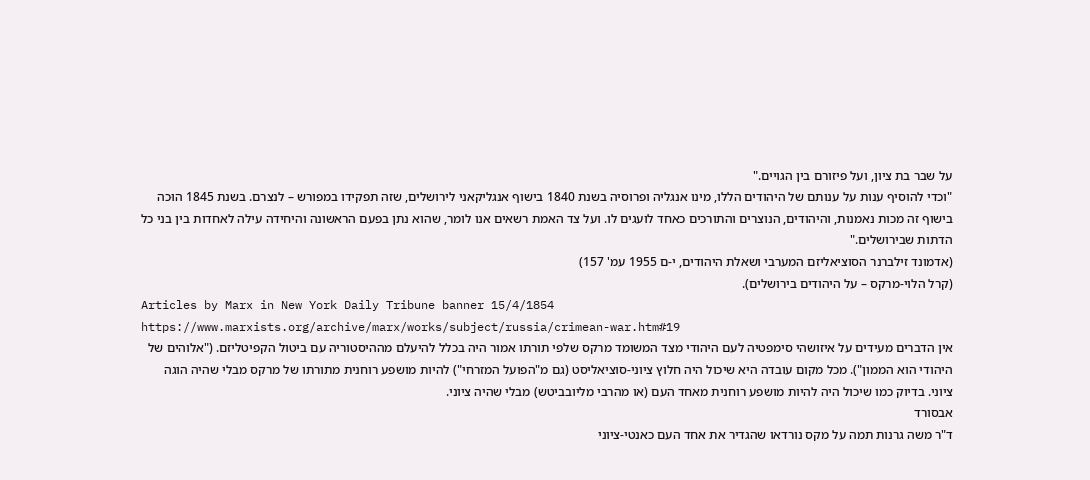על שבר בת ציון, ועל פיזורם בין הגויים."
"וכדי להוסיף ענות על ענותם של היהודים הללו, מינו אנגליה ופרוסיה בשנת 1840 בישוף אנגליקאני לירושלים, שזה תפקידו במפורש – לנצרם. בשנת 1845 הוּכה בישוף זה מכות נאמנות, והיהודים, הנוצרים והתורכים כאחד לועגים לו. ועל צד האמת רשאים אנו לומר, שהוא נתן בפעם הראשונה והיחידה עילה לאחדות בין בני כל הדתות שבירושלים."
(אדמונד זילברנר הסוציאליזם המערבי ושאלת היהודים, י-ם 1955 עמ' 157)
(קרל הלוי-מרקס – על היהודים בירושלים).
Articles by Marx in New York Daily Tribune banner 15/4/1854
https://www.marxists.org/archive/marx/works/subject/russia/crimean-war.htm#19
אין הדברים מעידים על איזושהי סימפטיה לעם היהודי מצד המשומד מרקס שלפי תורתו אמור היה בכלל להיעלם מההיסטוריה עם ביטול הקפיטליזם. ("אלוהים של היהודי הוא הממון"). מכל מקום עובדה היא שיכול היה חלוץ ציוני-סוציאליסט (גם מ"הפועל המזרחי") להיות מושפע רוחנית מתורתו של מרקס מבלי שהיה הוגה ציוני. בדיוק כמו שיכול היה להיות מושפע רוחנית מאחד העם (או מהרבי מליובביטש) מבלי שהיה ציוני.
אבסורד
ד"ר משה גרנות תמה על מקס נורדאו שהגדיר את אחד העם כאנטי-ציוני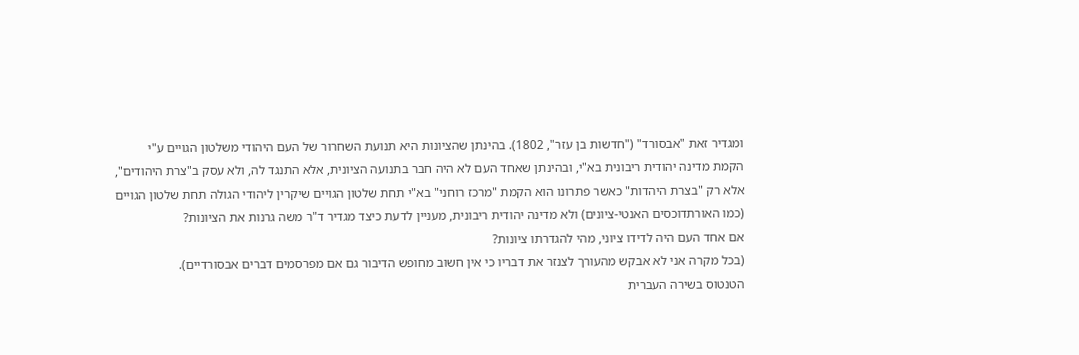ומגדיר זאת "אבסורד" ("חדשות בן עזר", 1802). בהינתן שהציונות היא תנועת השחרור של העם היהודי משלטון הגויים ע"י הקמת מדינה יהודית ריבונית בא"י, ובהינתן שאחד העם לא היה חבר בתנועה הציונית, אלא התנגד לה, ולא עסק ב"צרת היהודים", אלא רק "בצרת היהדות" כאשר פתרונו הוא הקמת "מרכז רוחני" בא"י תחת שלטון הגויים שיקרין ליהודי הגולה תחת שלטון הגויים (כמו האורתדוכסים האנטי-ציונים) ולא מדינה יהודית ריבונית, מעניין לדעת כיצד מגדיר ד"ר משה גרנות את הציונות?
אם אחד העם היה לדידו ציוני, מהי להגדרתו ציונות?
(בכל מקרה אני לא אבקש מהעורך לצנזר את דבריו כי אין חשוב מחופש הדיבור גם אם מפרסמים דברים אבסורדיים).
הטנטוס בשירה העברית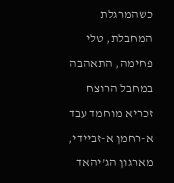כשהמרגלת המחבלת, טלי פחימה, התאהבה במחבל הרוצח זכריא מוחמד עבד א-רחמן א-זביידי, מארגון הג'יהאד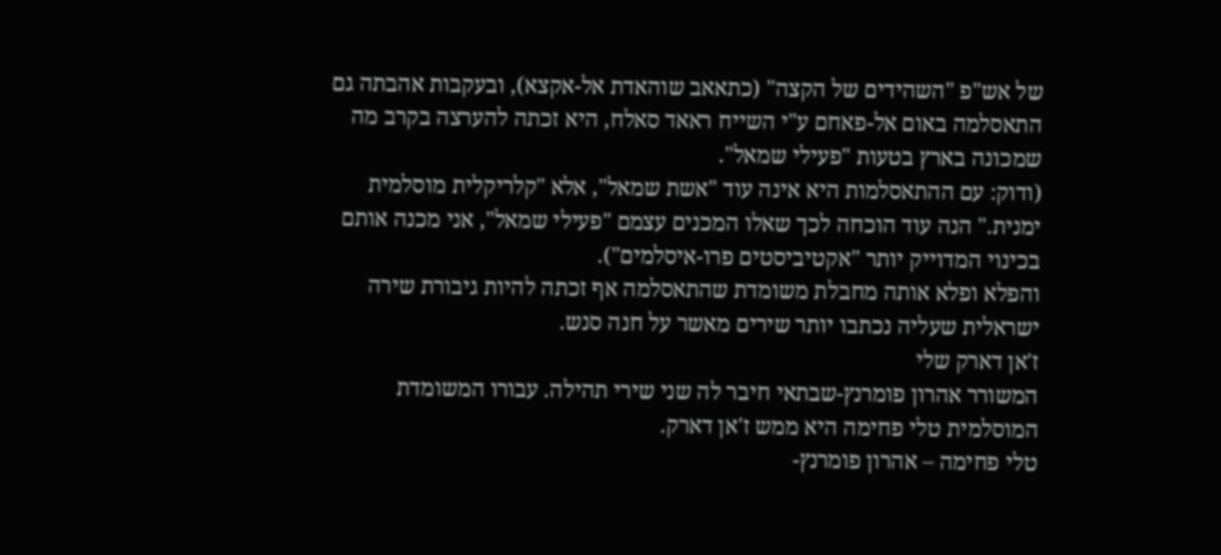של אש"פ "השהידים של הקצה" (כתאאב שוהאדת אל-אקצא), ובעקבות אהבתה גם התאסלמה באום אל-פאחם ע"י השייח ראאד סאלח, היא זכתה להערצה בקרב מה שמכונה בארץ בטעות "פעילי שמאל".
(ודוק: עם ההתאסלמות היא אינה עוד "אשת שמאל", אלא "קלריקלית מוסלמית ימנית." הנה עוד הוכחה לכך שאלו המכנים עצמם "פעילי שמאל", אני מכנה אותם בכינוי המדוייק יותר "אקטיביסטים פרו-איסלמים").
והפלא ופלא אותה מחבלת משומדת שהתאסלמה אף זכתה להיות גיבורת שירה ישראלית שעליה נכתבו יותר שירים מאשר על חנה סנש.
ז'אן דארק שלי
המשורר אהרון פומרנץ-שבתאי חיבר לה שני שירי תהילה. עבורו המשומדת המוסלמית טלי פחימה היא ממש ז'אן דארק.
טלי פחימה – אהרון פומרנץ-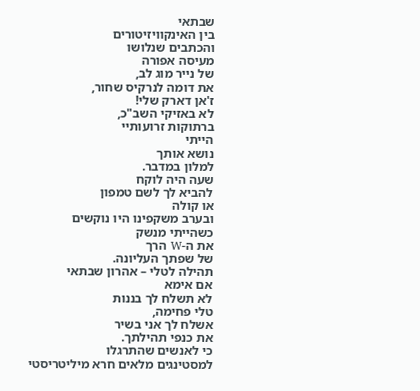שבתאי
בין האינקוויזיטורים
והכתבים שנלושו
מעיסה אפורה
של נייר מוג לב,
את דומה לנרקיס שחור,
ז'אן דארק שלי!
לא באזיקי השב"כ,
ברתוקות זרועותיי
הייתי
נושא אותך
למלון במדבר.
שעה היה לוקח
להביא לך לשם טמפון
או קולה
ובערב משקפינו היו נוקשים
כשהייתי מנשק
את ה-W הרך
של שפתך העליונה.
תהילה לטלי – אהרון שבתאי
אם אימא
לא תשלח לך בננות
טלי פחימה,
אשלח לך אני בשיר
את כנפי תהילתך.
כי לאנשים שהתרגלו
למסטינגים מלאים חרא מיליטריסטי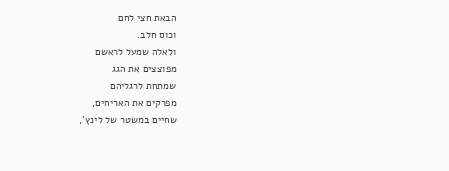הבאת חצי לחם
וכוס חלב.
ולאלה שמעל לראשם
מפוצצים את הגג
שמתחת לרגליהם
מפרקים את האריחים,
שחיים במשטר של לינץ',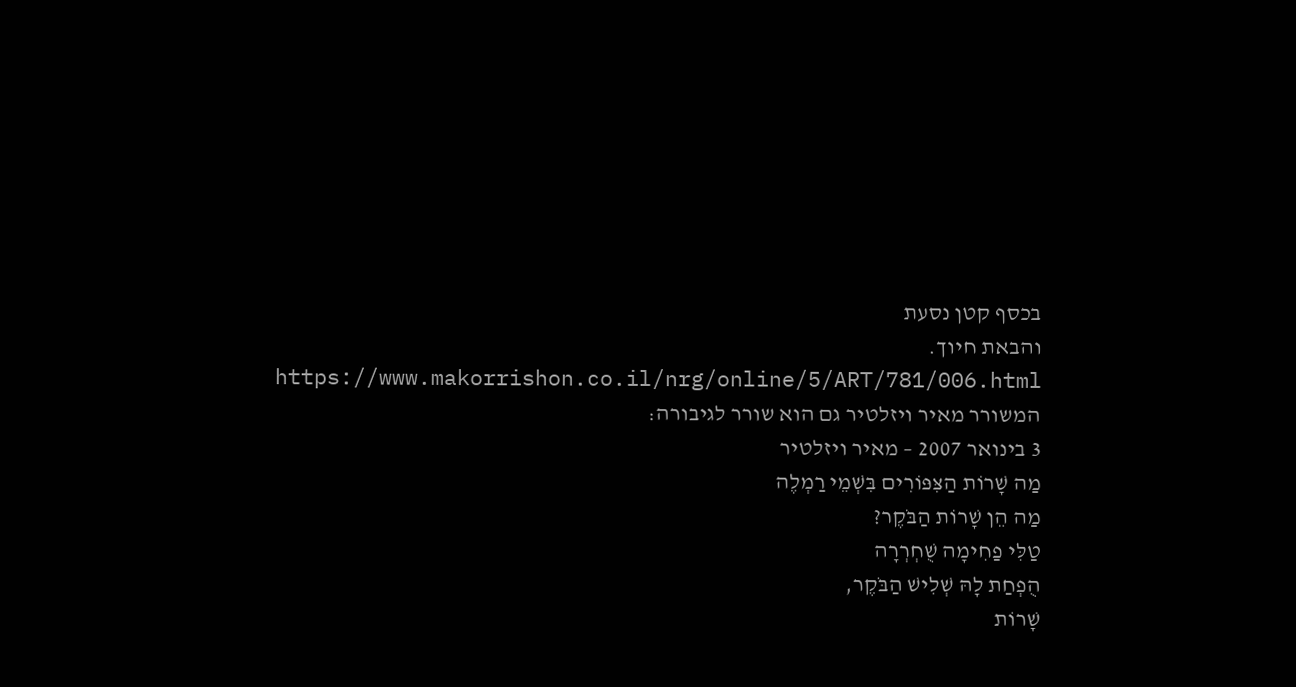בכסף קטן נסעת
והבאת חיוך.
https://www.makorrishon.co.il/nrg/online/5/ART/781/006.html
המשורר מאיר ויזלטיר גם הוא שורר לגיבורה:
3 בינואר 2007 – מאיר ויזלטיר
מַה שָׁרוֹת הַצִּפּוֹרִים בִּשְׁמֵי רַמְלֶה
מַה הֵן שָׁרוֹת הַבֹּקֶר?
טַלִּי פַחִימָה שֻׁחְרְרָה
הֻפְחַת לָהּ שְׁלִישׁ הַבֹּקֶר,
שָׁרוֹת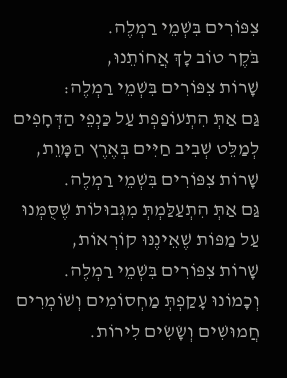צִפּוֹרִים בִּשְׁמֵי רַמְלֶה.
בֹּקֶר טוֹב לָךְ אֲחוֹתֵנוּ,
שָׁרוֹת צִפּוֹרִים בִּשְׁמֵי רַמְלֶה:
גַּם אַתְּ הִתְעוֹפַפְת עַל כַּנְפֵי הַדְּחָפִים
לְמַלֵּט שְׁבִיב חַיִּים בְּאֶרֶץ הַמָּוֵת,
שָׁרוֹת צִפּוֹרִים בִּשְׁמֵי רַמְלֶה.
גַּם אַתְּ הִתְעַלַּמְתְּ מִגְּבוּלוֹת שֶׁסֻּמְּנוּ
עַל מַפּוֹת שֶׁאֵינֶנּוּ קוֹרְאוֹת,
שָׁרוֹת צִפּוֹרִים בִּשְׁמֵי רַמְלֶה.
וְכָמוֹנוּ עָקַפְתְּ מַחְסוֹמִים וְשׁוֹמְרִים
חֲמוּשִׁים וְשָׂשִׂים לִירוֹת.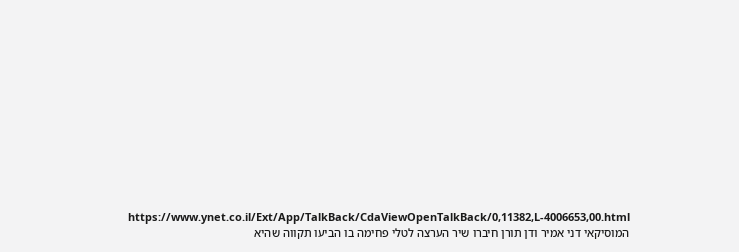https://www.ynet.co.il/Ext/App/TalkBack/CdaViewOpenTalkBack/0,11382,L-4006653,00.html
המוסיקאי דני אמיר ודן תורן חיברו שיר הערצה לטלי פחימה בו הביעו תקווה שהיא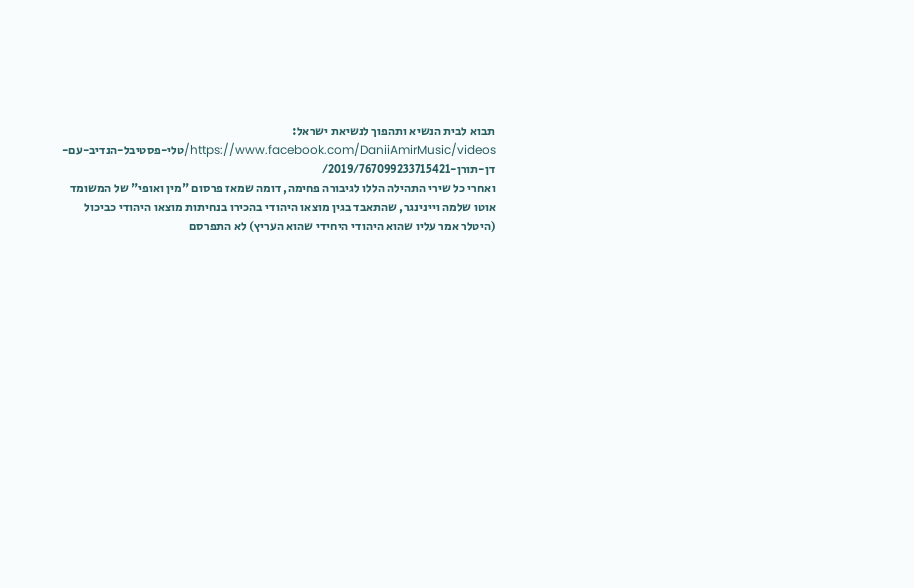תבוא לבית הנשיא ותהפוך לנשיאת ישראל:
https://www.facebook.com/DaniiAmirMusic/videos/טלי-פסטיבל-הנדיב-עם-דן-תורן-2019/767099233715421/
ואחרי כל שירי התהילה הללו לגיבורה פחימה, דומה שמאז פרסום "מין ואופי" של המשומד אוטו שלמה ויינינגר, שהתאבד בגין מוצאו היהודי בהכירו בנחיתות מוצאו היהודי כביכול (היטלר אמר עליו שהוא היהודי היחידי שהוא העריץ) לא התפרסם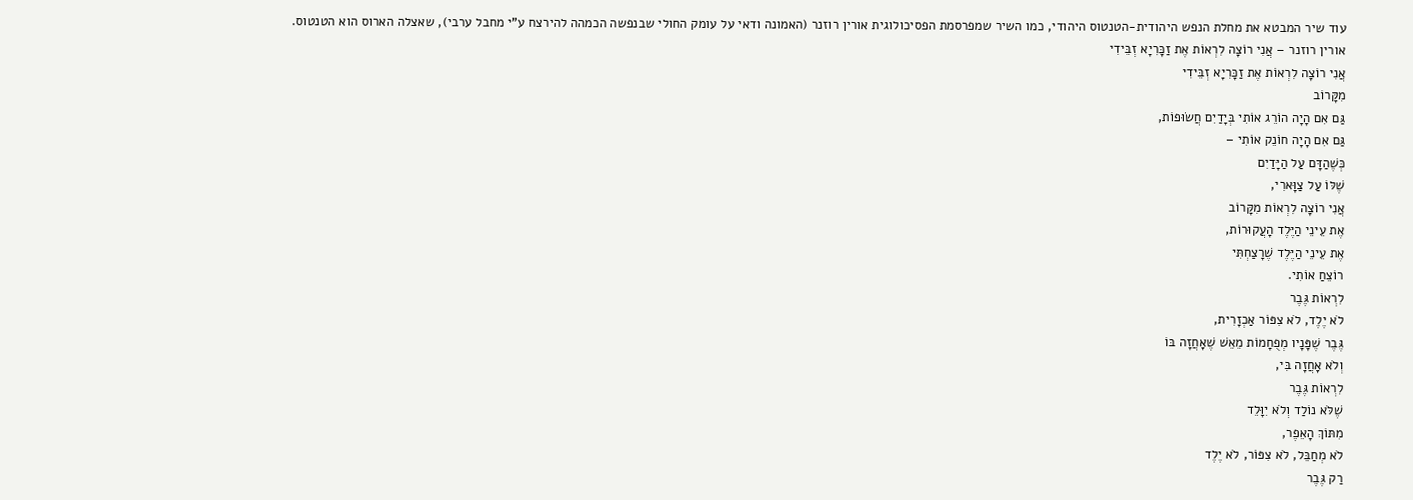עוד שיר המבטא את מחלת הנפש היהודית-הטנטוס היהודי, כמו השיר שמפרסמת הפסיכולוגית אורין רוזנר (האמונה ודאי על עומק החולי שבנפשה הכמהה להירצח ע"י מחבל ערבי), שאצלה הארוס הוא הטנטוס.
אורין רוזנר – אֲנִי רוֹצָה לִרְאוֹת אֶת זַכָּרִיָא זְבֵּידִי
אֲנִי רוֹצָה לִרְאוֹת אֶת זַכָּרִיָא זְבֵּידִי
מִקָּרוֹב
גַּם אִם הָיָה הוֹרֵג אוֹתִי בְּיָדַיִם חֲשׂוּפוֹת,
גַּם אִם הָיָה חוֹנֵק אוֹתִי –
כְּשֶׁהַדָּם עַל הַיָּדַיִם
שֶׁלּוֹ עַל צַוָּארִי,
אֲנִי רוֹצָה לִרְאוֹת מִקָּרוֹב
אֶת עֵינֵי הַיֶּלֶד הָעֲקוּרוֹת,
אֶת עֵינֵי הַיֶּלֶד שֶׁרָצַחְתִּי
רוֹצֵחַ אוֹתִי.
לִרְאוֹת גֶּבֶר
לֹא יֶלֶד, לֹא צִפּוֹר אַכְזָרִית,
גֶּבֶר שֶׁפָּנָיו מְפֻחָמוֹת מֵאֵשׁ שֶׁאָחֲזָה בּוֹ
וְלֹא אָחֲזָה בִּי,
לִרְאוֹת גֶּבֶר
שֶׁלֹּא נוֹלַד וְלֹא יִוָּלֵד
מִתּוֹךְ הָאֵפֶר,
לֹא מְחַבֵּל, לֹא צִפּוֹר, לֹא יֶלֶד
רַק גֶּבֶר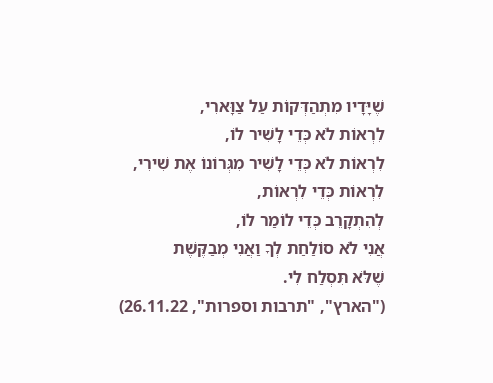שֶׁיָּדָיו מִתְהַדְּקוֹת עַל צַוָּארִי,
לִרְאוֹת לֹא כְּדֵי לָשִׁיר לוֹ,
לִרְאוֹת לֹא כְּדֵי לָשִׁיר מִגְּרוֹנוֹ אֶת שִׁירִי,
לִרְאוֹת כְּדֵי לִרְאוֹת,
לְהִתְקָרֵב כְּדֵי לוֹמַר לוֹ,
אֲנִי לֹא סוֹלַחַת לְךָ וַאֲנִי מְבַקֶּשֶׁת
שֶׁלֹּא תִּסְלַח לִי.
("הארץ", "תרבות וספרות", 26.11.22)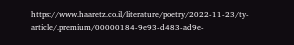https://www.haaretz.co.il/literature/poetry/2022-11-23/ty-article/.premium/00000184-9e93-d483-ad9e-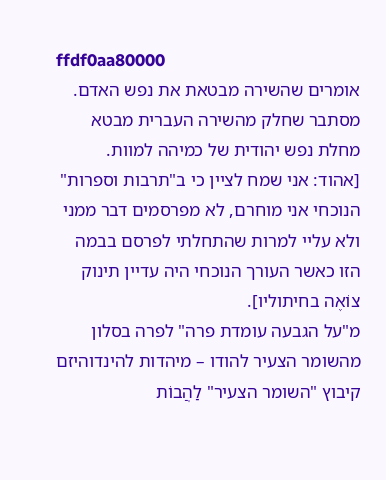ffdf0aa80000
אומרים שהשירה מבטאת את נפש האדם. מסתבר שחלק מהשירה העברית מבטא מחלת נפש יהודית של כמיהה למוות.
[אהוד: אני שמח לציין כי ב"תרבות וספרות" הנוכחי אני מוחרם, לא מפרסמים דבר ממני ולא עליי למרות שהתחלתי לפרסם בבמה הזו כאשר העורך הנוכחי היה עדיין תינוק צוֹאֶה בחיתוליו].
מ"על הגבעה עומדת פרה" לפרה בסלון
מהשומר הצעיר להודו – מיהדות להינדוהיזם
קיבוץ "השומר הצעיר" לַהֲבוֹת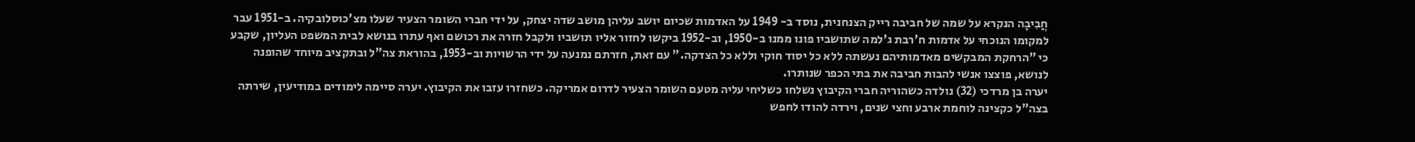חֲבִיבָה הנקרא על שמה של חביבה רייק הצנחנית, נוסד ב- 1949 על האדמות שכיום יושב עליהן מושב שדה יצחק, על ידי חברי השומר הצעיר שעלו מצ'כוסלובקיה. ב-1951 עבר למקומו הנוכחי על אדמות ח'רבת ג'למה שתושביו פונו ממנו ב-1950, וב-1952 ביקשו לחזור אליו תושביו ולקבל חזרה את רכושם ואף עתרו בנושא לבית המשפט העליון, שקבע כי "הרחקת המבקשים מאדמותיהם נעשתה ללא כל יסוד חוקי וללא כל הצדקה." עם זאת, חזרתם נמנעה על ידי הרשויות וב-1953, בהוראת צה"ל ובתקציב מיוחד שהופנה לנושא, פוצצו אנשי להבות חביבה את בתי הכפר שנותרו.
יערה בן מרדכי (32) נולדה כשהוריה חברי הקיבוץ נשלחו כשליחי עליה מטעם השומר הצעיר לדרום אמריקה. כשחזרו עזבו את הקיבוץ. יערה סיימה לימודים במודיעין, שירתה בצה"ל כקצינה לוחמת ארבע וחצי שנים, וירדה להודו לחפש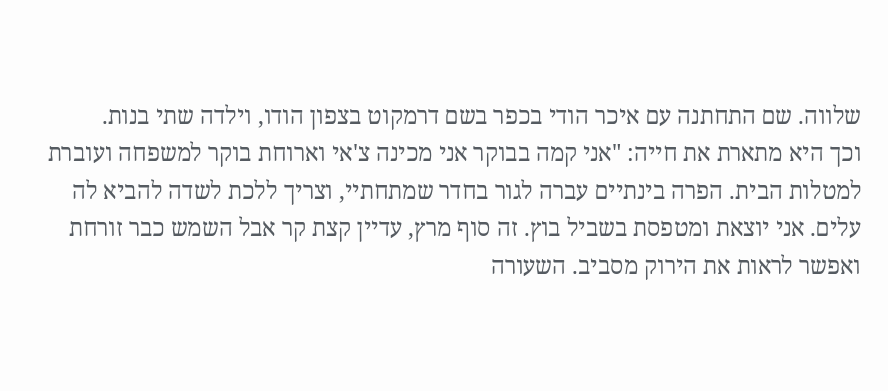שלווה. שם התחתנה עם איכר הודי בכפר בשם דרמקוט בצפון הודו, וילדה שתי בנות.
וכך היא מתארת את חייה: "אני קמה בבוקר אני מכינה צ'אי וארוחת בוקר למשפחה ועוברת למטלות הבית. הפרה בינתיים עברה לגור בחדר שמתחתיי, וצריך ללכת לשדה להביא לה עלים. אני יוצאת ומטפסת בשביל בוץ. זה סוף מרץ, עדיין קצת קר אבל השמש כבר זורחת ואפשר לראות את הירוק מסביב. השעורה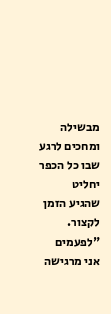מבשילה ומחכים לרגע שבו כל הכפר יחליט שהגיע הזמן לקצור.
"לפעמים אני מרגישה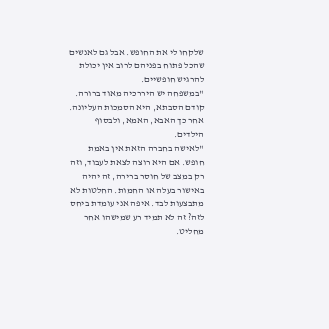שלקחו לי את החופש. אבל גם לאנשים שהכל פתוח בפניהם לרוב אין יכולת להרגיש חופשיים.
"במשפחה יש היררכיה מאוד ברורה. קודם הסבתא, היא הסמכות העליונה. אחר כך האבא, האמא, ולבסוף הילדים.
"לאישה בחברה הזאת אין באמת חופש. אם היא רוצה לצאת לעבוד, וזה רק במצב של חוסר ברירה, זה יהיה באישור בעלה או החמות. החלטות לא מתבצעות לבד. איפה אני עומדת ביחס לזה? זה לא תמיד רע שמישהו אחר מחליט.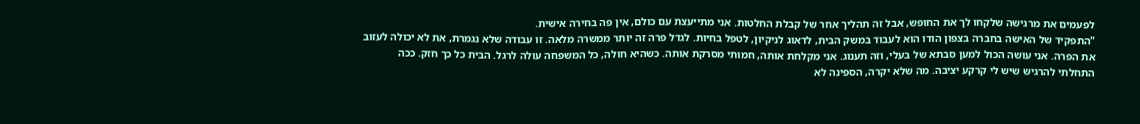לפעמים את מרגישה שלקחו לך את החופש, אבל זה תהליך אחר של קבלת החלטות. אני מתייעצת עם כולם, אין פה בחירה אישית.
"התפקיד של האישה בחברה בצפון הודו הוא לעבוד במשק הבית, לדאוג לניקיון, לטפל בחיות. לגדל פרה זה יותר ממשרה מלאה. זו עבודה שלא נגמרת, את לא יכולה לעזוב את הפרה. אני עושה הכול למען סבתא של בעלי, וזה תענוג. אני מקלחת אותה, חמותי מסרקת אותה. כשהיא חולה, כל המשפחה עולה לרגל. הבית כל כך חזק. ככה התחלתי להרגיש שיש לי קרקע יציבה. מה שלא יקרה, הספינה לא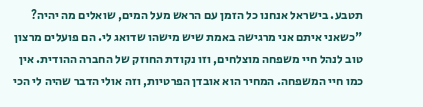תטבע. בישראל אנחנו כל הזמן עם הראש מעל המים, שואלים מה יהיה?
"כשאני איתם אני מרגישה באמת שיש מישהו שדואג לי. הם פועלים מרצון טוב לנהל חיי משפחה מוצלחים, וזו נקודת החוזק של החברה ההודית. אין כמו חיי המשפחה. המחיר הוא אובדן הפרטיות, וזה אולי הדבר שהיה לי הכי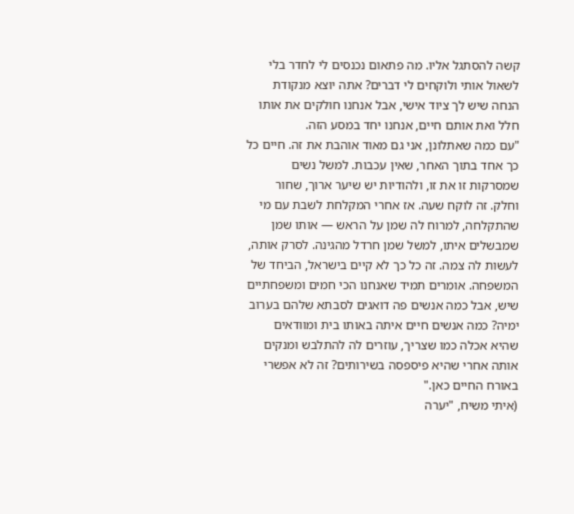קשה להסתגל אליו. מה פתאום נכנסים לי לחדר בלי לשאול אותי ולוקחים לי דברים? אתה יוצא מנקודת הנחה שיש לך ציוד אישי, אבל אנחנו חולקים את אותו חלל ואת אותם חיים, אנחנו יחד במסע הזה.
"עם כמה שאתלונן, אני גם מאוד אוהבת את זה. חיים כל כך אחד בתוך האחר, שאין עכבות. למשל נשים שמסרקות זו את זו, ולהודיות יש שיער ארוך, שחור וחלק. זה לוקח שעה. אז אחרי המקלחת לשבת עם מי שהתקלחה, למרוח לה שמן על הראש — אותו שמן שמבשלים איתו, למשל שמן חרדל מהגינה. לסרק אותה, לעשות לה צמה. זה כל כך לא קיים בישראל, הביחד של המשפחה. אומרים תמיד שאנחנו הכי חמים ומשפחתיים שיש, אבל כמה אנשים פה דואגים לסבתא שלהם בערוב ימיה? כמה אנשים חיים איתה באותו בית ומוודאים שהיא אכלה כמו שצריך, עוזרים לה להתלבש ומנקים אותה אחרי שהיא פיספסה בשירותים? זה לא אפשרי באורח החיים כאן."
(איתי משיח, "יערה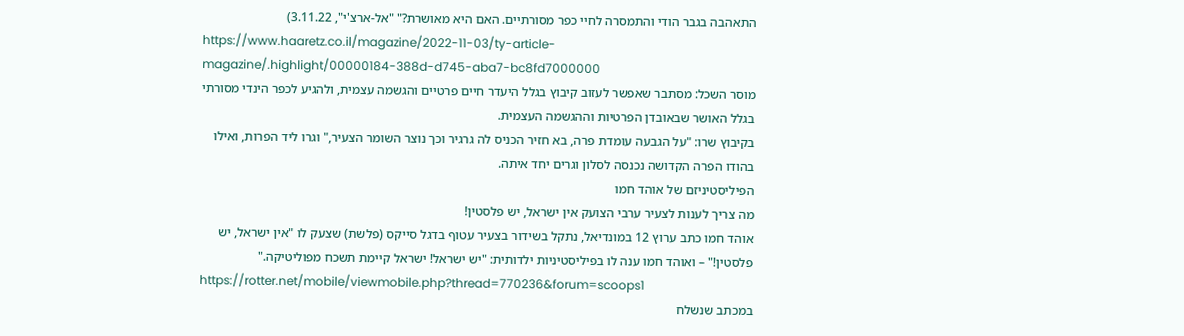התאהבה בגבר הודי והתמסרה לחיי כפר מסורתיים. האם היא מאושרת?" "אל-ארצ'י", 3.11.22)
https://www.haaretz.co.il/magazine/2022-11-03/ty-article-magazine/.highlight/00000184-388d-d745-aba7-bc8fd7000000
מוסר השכל: מסתבר שאפשר לעזוב קיבוץ בגלל היעדר חיים פרטיים והגשמה עצמית, ולהגיע לכפר הינדי מסורתי בגלל האושר שבאובדן הפרטיות וההגשמה העצמית.
בקיבוץ שרו: "על הגבעה עומדת פרה, בא חזיר הכניס לה גרגיר וכך נוצר השומר הצעיר," וגרו ליד הפרות, ואילו בהודו הפרה הקדושה נכנסה לסלון וגרים יחד איתה.
הפיליסטיניזם של אוהד חמו
מה צריך לענות לצעיר ערבי הצועק אין ישראל, יש פלסטין!
אוהד חמו כתב ערוץ 12 במונדיאל, נתקל בשידור בצעיר עטוף בדגל סייקס (פלשת) שצעק לו "אין ישראל, יש פלסטין!" – ואוהד חמו ענה לו בפיליסטיניות ילדותית: "יש ישראל! ישראל קיימת תשכח מפוליטיקה."
https://rotter.net/mobile/viewmobile.php?thread=770236&forum=scoops1
במכתב שנשלח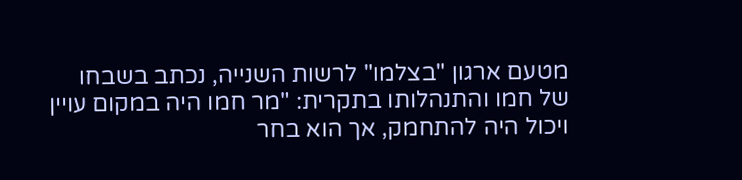מטעם ארגון "בצלמו" לרשות השנייה, נכתב בשבחו של חמו והתנהלותו בתקרית: "מר חמו היה במקום עויין ויכול היה להתחמק, אך הוא בחר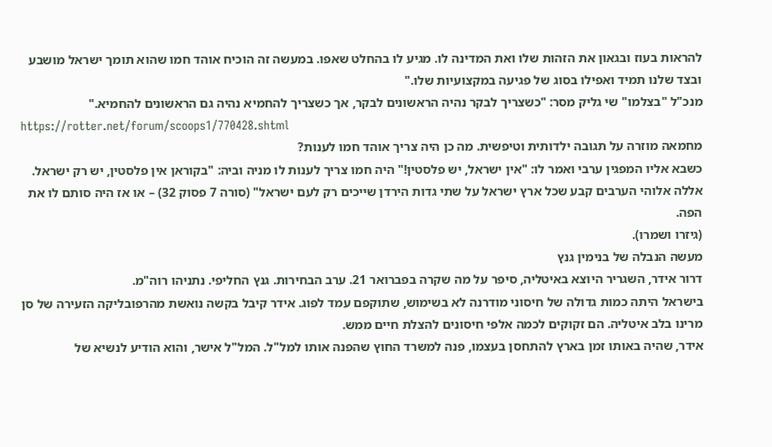להראות בעוז ובגאון את הזהות שלו ואת המדינה לו. מגיע לו בהחלט שאפו. במעשה זה הוכיח אוהד חמו שהוא תומך ישראל מושבע ובצד שלנו תמיד ואפילו בסוג של פגיעה במקצועיות שלו."
מנכ"ל "בצלמו" שי גליק מסר: "כשצריך לבקר נהיה הראשונים לבקר, אך כשצריך להחמיא נהיה גם הראשונים להחמיא."
https://rotter.net/forum/scoops1/770428.shtml
מחמאה מוזרה על תגובה ילדותית וטיפשית. מה כן היה צריך אוהד חמו לענות?
כשבא אליו המפגין ערבי ואמר לו: "אין ישראל, יש פלסטין!" היה חמו צריך לענות לו מניה וביה: "בקוראן אין פלסטין, יש רק ישראל. אללה אלוהי הערבים קבע שכל ארץ ישראל על שתי גדות הירדן שייכים רק לעם ישראל" (סורה 7 פסוק 32) – או אז היה סותם לו את הפה.
(גיזרו ושמרו).
מעשה הנבלה של בנימין גנץ
דרור אידר, השגריר היוצא באיטליה, סיפר על מה שקרה בפברואר 21. ערב הבחירות. גנץ החליפי. נתניהו רוה"מ.
בישראל היתה כמות גדולה של חיסוני מודרנה לא בשימוש, שתוקפם עמד לפוג. אידר קיבל בקשה נואשת מהרפובליקה הזעירה של סן מרינו בלב איטליה. הם זקוקים לכמה אלפי חיסונים להצלת חיים ממש.
אידר, שהיה באותו זמן בארץ להתחסן בעצמו, פנה למשרד החוץ שהפנה אותו למל"ל. המל"ל אישר, והוא הודיע לנשיא של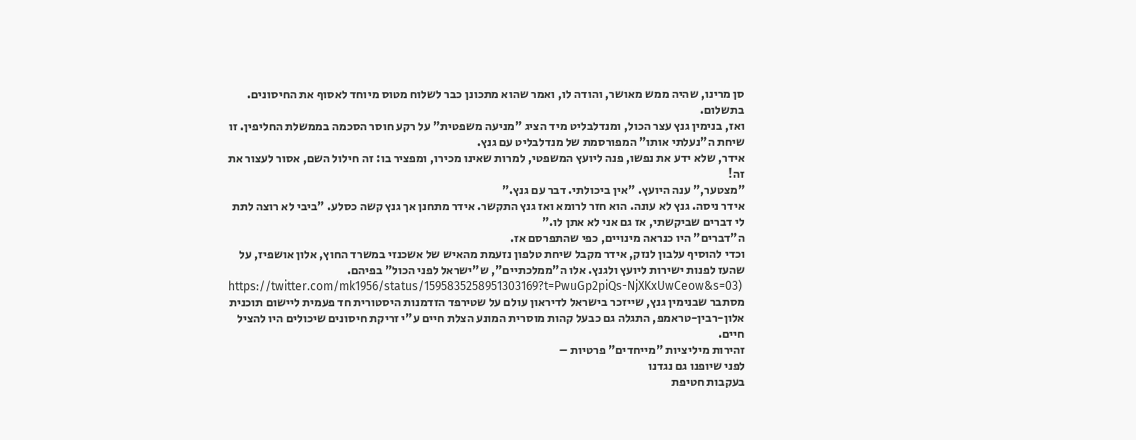סן מרינו, שהיה ממש מאושר, והודה לו, ואמר שהוא מתכונן כבר לשלוח מטוס מיוחד לאסוף את החיסונים. בתשלום.
ואז, בנימין גנץ עצר הכול, ומנדלבליט מיד הציג "מניעה משפטית" על רקע חוסר הסכמה בממשלת החליפין. זו שיחת ה"נעלתי אותו" המפורסמת של מנדלבליט עם גנץ.
אידר, שלא ידע את נפשו, פנה ליועץ המשפטי, למרות שאינו מכירו, ומפציר בו: זה חילול השם, אסור לעצור את זה!
"מצטער," ענה היועץ. "אין ביכולתי. דבר עם גנץ."
אידר ניסה. גנץ לא עונה. הוא חזר לרומא ואז גנץ התקשר. אידר מתחנן אך גנץ קשה כסלע. "ביבי לא רוצה לתת לי דברים שביקשתי, אז גם אני לא אתן לו."
ה"דברים" היו כנראה מינויים, כפי שהתפרסם אז.
וכדי להוסיף עלבון לנזק, אידר מקבל שיחת טלפון נזעמת מהאיש של אשכנזי במשרד החוץ, אלון אושפיז, על שהעז לפנות ישירות ליועץ ולגנץ. אלו ה"ממלכתיים", ש"ישראל לפני הכול" בפיהם.
https://twitter.com/mk1956/status/1595835258951303169?t=PwuGp2piQs-NjXKxUwCeow&s=03)
מסתבר שבנימין גנץ, שייזכר בישראל לדיראון עולם על שטירפד הזדמנות היסטורית חד פעמית ליישום תוכנית אלון-רבין-טראמפ, התגלה גם כבעל קהות מוסרית המונע הצלת חיים ע"י זריקת חיסונים שיכולים היו להציל חיים.
זהירות מיליציות "מייחדים" פרטיות –
לפני שיופנו גם נגדנו
בעקבות חטיפת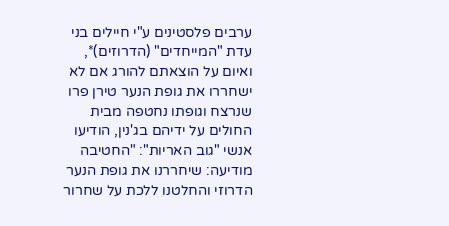ערבים פלסטינים ע"י חיילים בני עדת "המייחדים" (הדרוזים)*, ואיום על הוצאתם להורג אם לא ישחררו את גופת הנער טירן פרו שנרצח וגופתו נחטפה מבית החולים על ידיהם בג'נין, הודיעו אנשי "גוב האריות": "החטיבה מודיעה: שיחררנו את גופת הנער הדרוזי והחלטנו ללכת על שחרור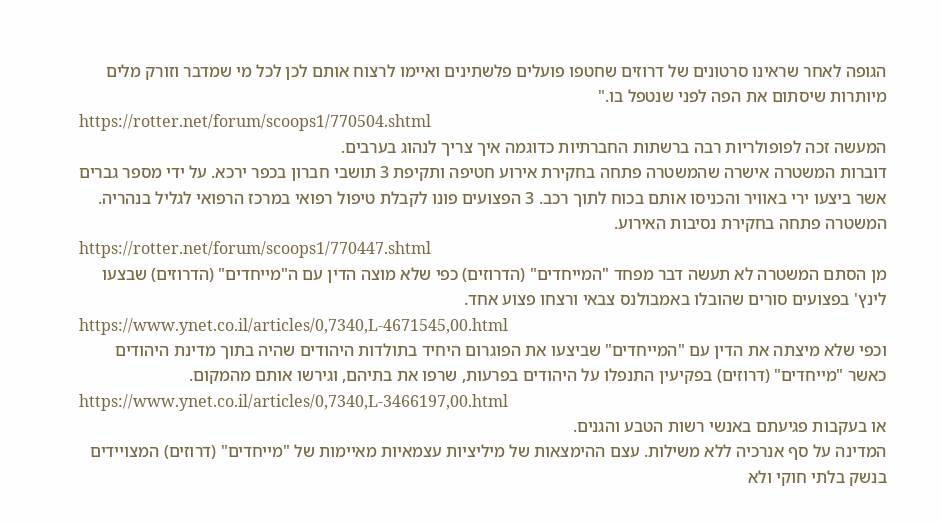הגופה לאחר שראינו סרטונים של דרוזים שחטפו פועלים פלשתינים ואיימו לרצוח אותם לכן לכל מי שמדבר וזורק מלים מיותרות שיסתום את הפה לפני שנטפל בו."
https://rotter.net/forum/scoops1/770504.shtml
המעשה זכה לפופולריות רבה ברשתות החברתיות כדוגמה איך צריך לנהוג בערבים.
דוברות המשטרה אישרה שהמשטרה פתחה בחקירת אירוע חטיפה ותקיפת 3 תושבי חברון בכפר ירכא. על ידי מספר גברים אשר ביצעו ירי באוויר והכניסו אותם בכוח לתוך רכב. 3 הפצועים פונו לקבלת טיפול רפואי במרכז הרפואי לגליל בנהריה. המשטרה פתחה בחקירת נסיבות האירוע.
https://rotter.net/forum/scoops1/770447.shtml
מן הסתם המשטרה לא תעשה דבר מפחד "המייחדים" (הדרוזים) כפי שלא מוצה הדין עם ה"מייחדים" (הדרוזים) שבצעו לינץ' בפצועים סורים שהובלו באמבולנס צבאי ורצחו פצוע אחד.
https://www.ynet.co.il/articles/0,7340,L-4671545,00.html
וכפי שלא מיצתה את הדין עם "המייחדים" שביצעו את הפוגרום היחיד בתולדות היהודים שהיה בתוך מדינת היהודים כאשר "מייחדים" (דרוזים) בפקיעין התנפלו על היהודים בפרעות, שרפו את בתיהם, וגירשו אותם מהמקום.
https://www.ynet.co.il/articles/0,7340,L-3466197,00.html
או בעקבות פגיעתם באנשי רשות הטבע והגנים.
המדינה על סף אנרכיה ללא משילות. עצם ההימצאות של מיליציות עצמאיות מאיימות של "מייחדים" (דרוזים) המצויידים בנשק בלתי חוקי ולא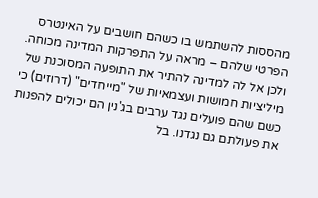מהססות להשתמש בו כשהם חושבים על האינטרס הפרטי שלהם – מראה על התפרקות המדינה מכוחה. ולכן אל לה למדינה להתיר את התופעה המסוכנת של מיליציות חמושות ועצמאיות של "מייחדים" (דרוזים) כי כשם שהם פועלים נגד ערבים בג'נין הם יכולים להפנות את פעולתם גם נגדנו. בל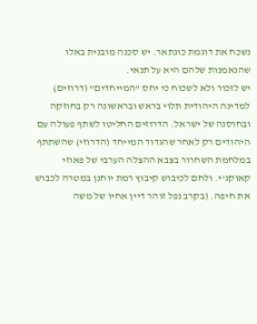נשכח את דוגמת כונתאר. יש סכנה מובנית באלו שהנאמנות שלהם היא על תנאי.
יש לזכור ולא לשכוח כי יחס "המייחדים" (דרוזים) למדינה היהודית תלוי בראש ובראשונה רק בחוזקה ובחוסנה של ישראל. הדרוזים החליטו לשתף פעולה עם היהודים רק לאחר שהגדוד המייחד (הדרוזי) שהשתתף במלחמת השחרור בצבא ההצלה הערבי של פאוזי קאוקג'י. ולחם לכיבוש קיבוץ רמת יוחנן במטרה לכבוש את חיפה. (בקרב נפל זוהר דיין אחיו של משה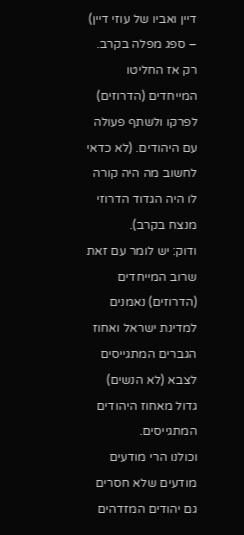דיין ואביו של עוזי דיין) – ספג מפלה בקרב. רק אז החליטו המייחדים (הדרוזים) לפרקו ולשתף פעולה עם היהודים. (לא כדאי לחשוב מה היה קורה לו היה הגדוד הדרוזי מנצח בקרב).
ודוק: יש לומר עם זאת שרוב המייחדים (הדרוזים) נאמנים למדינת ישראל ואחוז הגברים המתגייסים לצבא (לא הנשים) גדול מאחוז היהודים המתגייסים.
וכולנו הרי מודעים מודעים שלא חסרים גם יהודים המזדהים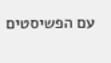עם הפשיסטים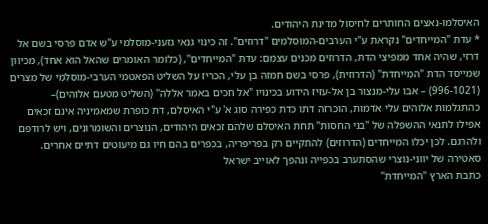האיסלמו-נאצים החותרים לחיסול מדינת היהודים.
* עדת "המייחדים" נקראת ע"י הערבים-המוסלמים "דרוזים". זה כינוי גנאי גזעני-מוסלמי ע"ש אדם פרסי בשם אל דרזי, שהיה אחד ממפיצי הדת, הדרוזים מכנים עצמם: עדת "המייחדים", (כלומר האומרים שהאל הוא אחד), מכיוון שמייסד הדת "המייחדת" (הדרוזית), פרסי בשם חמזה בן עלי, הכריז על השליט הפאטמי הערבי-מוסלמי של מצרים (996-1021) – אבו עלי-מנצור בן אל-עזיז הידוע בכינויו "אל חכים באמר אללה" (השליט מטעם אלוהים)– כהתגלמות אלוהים עלי אדמות, הוכרזה דתו כדת כפירה סוג א' ע"י האיסלם, דת כופרת שמאמיניה אינם זכאים אפילו לתנאי ההשפלה של "בני החסות" תחת האיסלם שלהם זכאים היהודים, הנוצרים והשומרונים, ויש לרודפם ולהרגם. לכן יכלו המייחדים (הדרוזים) להתקיים רק בפריפריה, בכפרים בהם חיו גם מיעוטים דתיים אחרים.
סאטירה של יווני-נוצרי שהסתערב בכפייה ונהפך לאוייב ישראל
כתבת הארץ "המייחדת"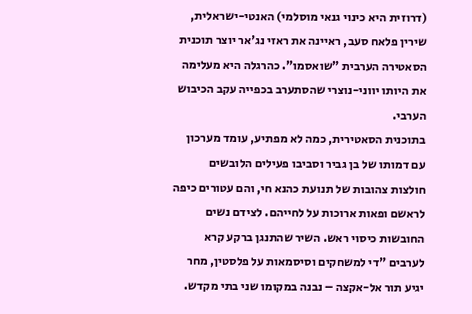(דרוזית היא כינוי גנאי מוסלמי) האנטי-ישראלית, שירין פלאח סעב, ראיינה את ראזי נג'אר יוצר תוכנית הסאטירה הערבית "שואסמו". כהרגלה היא מעלימה את היותו יווני-נוצרי שהסתערב בכפייה עקב הכיבוש הערבי.
בתוכנית הסאטירית, כמה לא מפתיע, עומד מערכון עם דמותו של בן גביר וסביבו פעילים הלובשים חולצות צהובות של תנועת כהנא חי, והם עטורים כיפה לראשם ופאות ארוכות על לחייהם. לצידם נשים החובשות כיסוי ראש. השיר שהתנגן ברקע קרא לערבים "די למשחקים וסיסמאות על פלסטין, מחר יגיע תור אל-אקצה – נבנה במקומו שני בתי מקדש.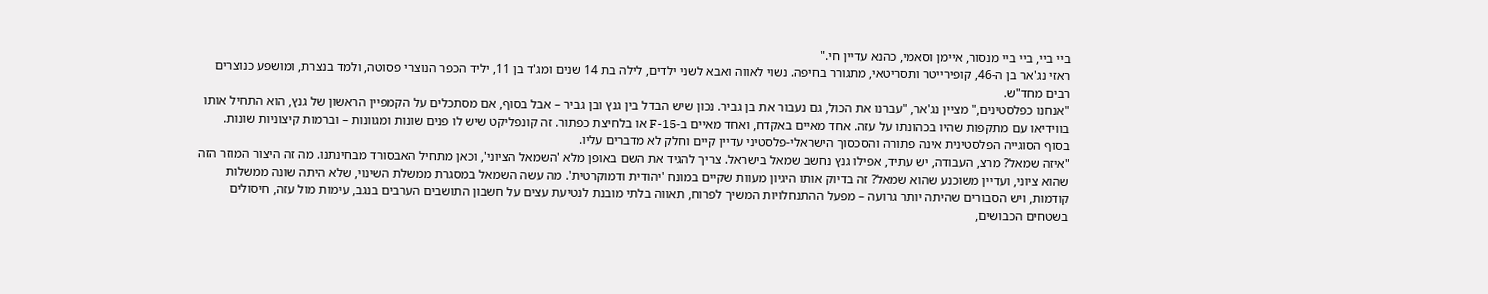ביי ביי, ביי ביי מנסור, איימן וסאמי, כהנא עדיין חי."
ראזי נג'אר בן ה-46, קופירייטר ותסריטאי, מתגורר בחיפה. נשוי לאווה ואבא לשני ילדים, לילה בת 14 שנים ומג'ד בן 11, יליד הכפר הנוצרי פסוטה, ולמד בנצרת, ומושפע כנוצרים רבים מחד"ש.
"אנחנו כפלסטינים," מציין נג'אר, "עברנו את הכול, גם נעבור את בן גביר. נכון שיש הבדל בין גנץ ובן גביר – אבל בסוף, אם מסתכלים על הקמפיין הראשון של גנץ, הוא התחיל אותו בווידיאו עם מתקפות שהיו בכהונתו על עזה. אחד מאיים באקדח, ואחד מאיים ב-F-15 או בלחיצת כפתור. זה קונפליקט שיש לו פנים שונות ומגוונות – וברמות קיצוניות שונות. בסוף הסוגייה הפלסטינית אינה פתורה והסכסוך הישראלי-פלסטיני עדיין קיים וחלק לא מדברים עליו.
"איזה שמאל? מרצ, העבודה, יש עתיד, אפילו גנץ נחשב שמאל בישראל. צריך להגיד את השם באופן מלא 'השמאל הציוני', וכאן מתחיל האבסורד מבחינתנו. מה זה היצור המוזר הזה שהוא ציוני, ועדיין משוכנע שהוא שמאל? זה בדיוק אותו היגיון מעוות שקיים במונח 'יהודית ודמוקרטית'. מה עשה השמאל במסגרת ממשלת השינוי, שלא היתה שונה ממשלות קודמות, ויש הסבורים שהיתה יותר גרועה – מפעל ההתנחלויות המשיך לפרוח, תאווה בלתי מובנת לנטיעת עצים על חשבון התושבים הערבים בנגב, עימות מול עזה, חיסולים בשטחים הכבושים,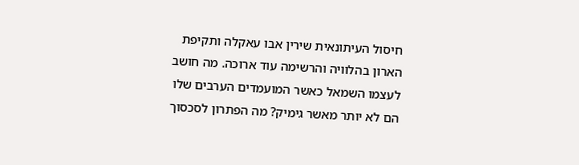חיסול העיתונאית שירין אבו עאקלה ותקיפת הארון בהלוויה והרשימה עוד ארוכה. מה חושב לעצמו השמאל כאשר המועמדים הערבים שלו הם לא יותר מאשר גימיק? מה הפתרון לסכסוך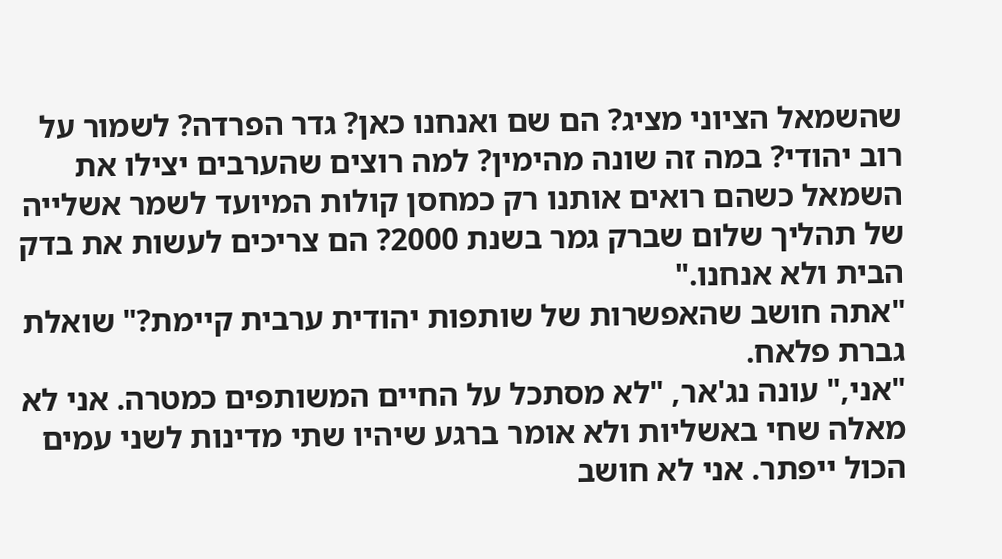שהשמאל הציוני מציג? הם שם ואנחנו כאן? גדר הפרדה? לשמור על רוב יהודי? במה זה שונה מהימין? למה רוצים שהערבים יצילו את השמאל כשהם רואים אותנו רק כמחסן קולות המיועד לשמר אשלייה של תהליך שלום שברק גמר בשנת 2000? הם צריכים לעשות את בדק הבית ולא אנחנו."
"אתה חושב שהאפשרות של שותפות יהודית ערבית קיימת?" שואלת גברת פלאח.
"אני," עונה נג'אר, "לא מסתכל על החיים המשותפים כמטרה. אני לא מאלה שחי באשליות ולא אומר ברגע שיהיו שתי מדינות לשני עמים הכול ייפתר. אני לא חושב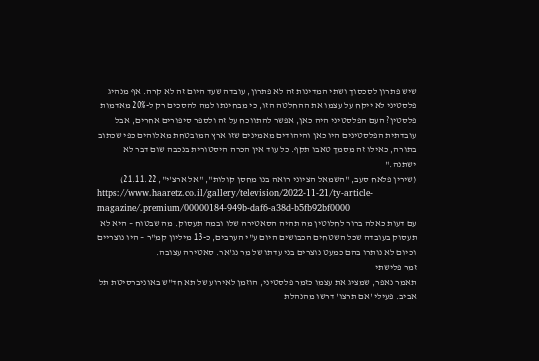שיש פתרון לסכסוך ושתי המדינות זה לא פתרון, עובדה שעד היום זה לא קרה. אף מנהיג פלסטיני לא ייקח על עצמו את ההחלטה הזו, כי מבחינתו למה להסכים רק ל-20% מאדמות פלסטין? העם הפלסטיני היה כאן, אפשר להתווכח על זה ולספר סיפורים אחרים, אבל עובדתית הפלסטינים היו כאן והיהודים מאמינים שזו ארץ המובטחת מאלוהים כפי שכתוב בתורה, כאילו זה מסמך טאבו תקף. כל עוד אין הכרה היסטורית בנכבה שום דבר לא ישתנה."
(שירין פלאח סעב, "השמאל הציוני רואה בנו מחסן קולות", "אל ארצ'י", 21.11.22)
https://www.haaretz.co.il/gallery/television/2022-11-21/ty-article-magazine/.premium/00000184-949b-daf6-a38d-b5fb92bf0000
עם דעות כאלה ברור לחלוטין מה תהיה הסאטירה שלו ובמה תעסוק. מה שבטוח – היא לא תעסוק בעובדה שכל השטחים הכבושים היום ע"י הערבים, כ-13 מיליון קמ"ר – היו נוצריים וכיום לא נותרו בהם כמעט נוצרים בני עדתו של מר נג'אר. סאטירה עצובה.
זמר פלישתי
תאמר נאפר, שמציג את עצמו כזמר פלסטיני, הוזמן לאירוע של תא חד"ש באוניברסיטת תל אביב. פעילי 'אם תרצו' דרשו מהנהלת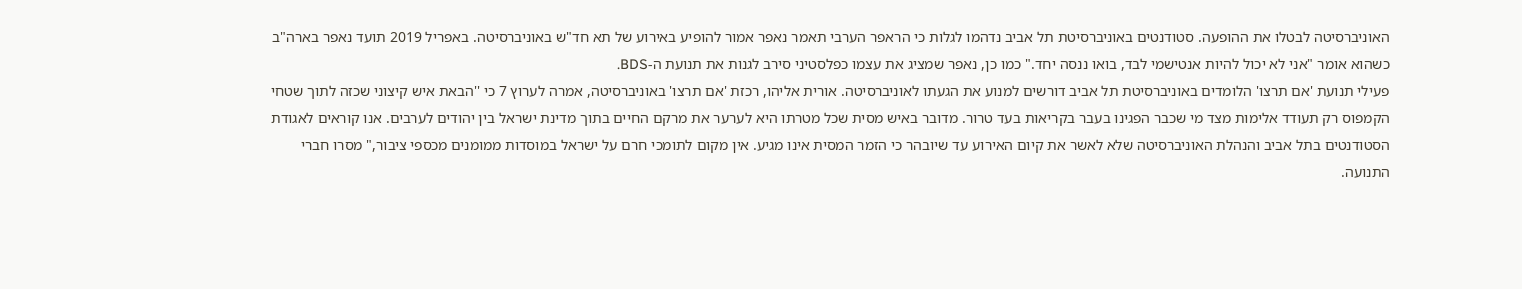האוניברסיטה לבטלו את ההופעה. סטודנטים באוניברסיטת תל אביב נדהמו לגלות כי הראפר הערבי תאמר נאפר אמור להופיע באירוע של תא חד"ש באוניברסיטה. באפריל 2019 תועד נאפר בארה"ב כשהוא אומר "אני לא יכול להיות אנטישמי לבד, בואו ננסה יחד." כמו כן, נאפר שמציג את עצמו כפלסטיני סירב לגנות את תנועת ה-BDS.
פעילי תנועת 'אם תרצו' הלומדים באוניברסיטת תל אביב דורשים למנוע את הגעתו לאוניברסיטה. אורית אליהו, רכזת 'אם תרצו' באוניברסיטה, אמרה לערוץ 7 כי ''הבאת איש קיצוני שכזה לתוך שטחי הקמפוס רק תעודד אלימות מצד מי שכבר הפגינו בעבר בקריאות בעד טרור. מדובר באיש מסית שכל מטרתו היא לערער את מרקם החיים בתוך מדינת ישראל בין יהודים לערבים. אנו קוראים לאגודת הסטודנטים בתל אביב והנהלת האוניברסיטה שלא לאשר את קיום האירוע עד שיובהר כי הזמר המסית אינו מגיע. אין מקום לתומכי חרם על ישראל במוסדות ממומנים מכספי ציבור," מסרו חברי התנועה.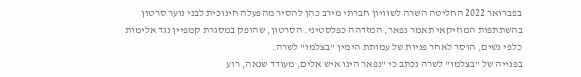בפברואר 2022 החליטה השרה לשוויון חברתי מירב כהן להסיר מהפעלה חינוכית לבני נוער סרטון בהשתתפות המוזיקאי תאמר נפאר, המזדהה כפלסטיני. הסרטון, שהופק במסגרת קמפיין נגד אלימות כלפי נשים, הוסר לאחר פניות של עמותת הימין "בצלמו" לשרה.
בפנייה של "בצלמו" לשרה נכתב כי "נפאר הינו איש אלים, מעודד שנאה, רוע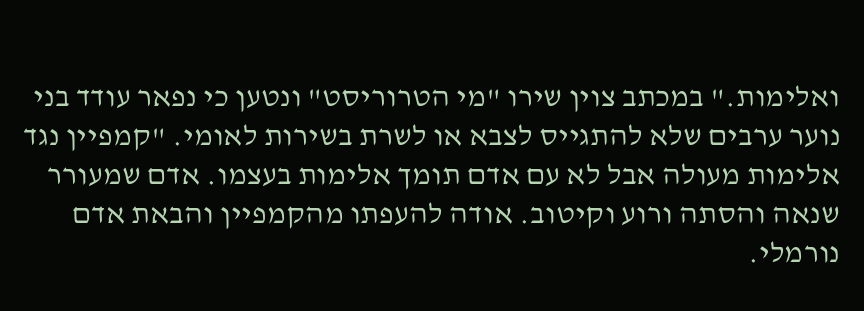ואלימות." במכתב צוין שירו "מי הטרוריסט" ונטען כי נפאר עודד בני נוער ערבים שלא להתגייס לצבא או לשרת בשירות לאומי. "קמפיין נגד אלימות מעולה אבל לא עם אדם תומך אלימות בעצמו. אדם שמעורר שנאה והסתה ורוע וקיטוב. אודה להעפתו מהקמפיין והבאת אדם נורמלי.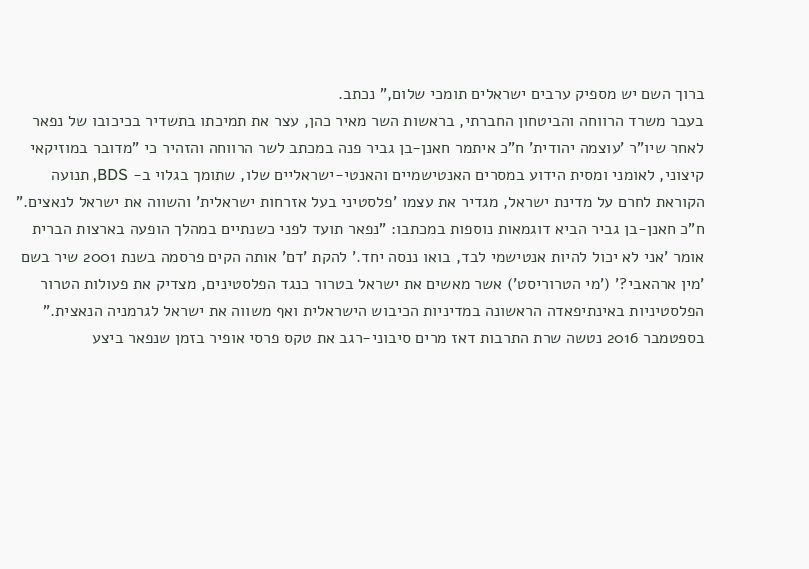ברוך השם יש מספיק ערבים ישראלים תומכי שלום," נכתב.
בעבר משרד הרווחה והביטחון החברתי, בראשות השר מאיר כהן, עצר את תמיכתו בתשדיר בכיכובו של נפאר לאחר שיו"ר 'עוצמה יהודית' ח"כ איתמר חאנן-בן גביר פנה במכתב לשר הרווחה והזהיר כי "מדובר במוזיקאי קיצוני, לאומני ומסית הידוע במסרים האנטישמיים והאנטי-ישראליים שלו, שתומך בגלוי ב- BDS, תנועה הקוראת לחרם על מדינת ישראל, מגדיר את עצמו 'פלסטיני בעל אזרחות ישראלית' והשווה את ישראל לנאצים."
ח"כ חאנן-בן גביר הביא דוגמאות נוספות במכתבו: "נפאר תועד לפני כשנתיים במהלך הופעה בארצות הברית אומר 'אני לא יכול להיות אנטישמי לבד, בואו ננסה יחד.' להקת 'דם' אותה הקים פרסמה בשנת 2001 שיר בשם 'מין ארהאבי?' ('מי הטרוריסט') אשר מאשים את ישראל בטרור כנגד הפלסטינים, מצדיק את פעולות הטרור הפלסטיניות באינתיפאדה הראשונה במדיניות הכיבוש הישראלית ואף משווה את ישראל לגרמניה הנאצית."
בספטמבר 2016 נטשה שרת התרבות דאז מרים סיבוני-רגב את טקס פרסי אופיר בזמן שנפאר ביצע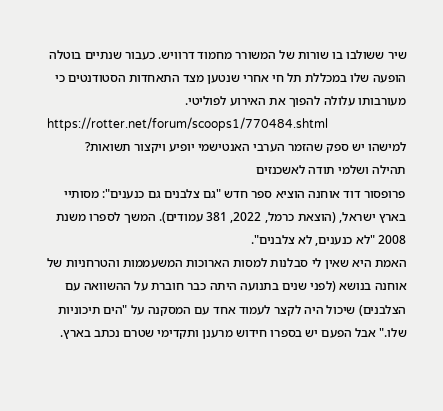שיר ששולבו בו שורות של המשורר מחמוד דרוויש. כעבור שנתיים בוטלה הופעה שלו במכללת תל חי אחרי שנטען מצד התאחדות הסטודנטים כי מעורבותו עלולה להפוך את האירוע לפוליטי.
https://rotter.net/forum/scoops1/770484.shtml
למישהו יש ספק שהזמר הערבי האנטישמי יופיע ויקצור תשואות?
תהילה ושלמי תודה לאשכנזים
פרופסור דוד אוחנה הוציא ספר חדש "גם צלבנים גם כנענים": מסותיי בארץ ישראל, (הוצאת כרמל, 2022, 381 עמודים). המשך לספרו משנת 2008 "לא כנענים, לא צלבנים".
האמת היא שאין לי סבלנות למסות הארוכות המשעממות והטרחניות של אוחנה בנושא (לפני שנים בתנועה היתה כבר חוברת על ההשוואה עם הצלבנים) שיכול היה לקצר לעמוד אחד עם המסקנה על "הים תיכוניות שלו." אבל הפעם יש בספרו חידוש מרענן ותקדימי שטרם נכתב בארץ.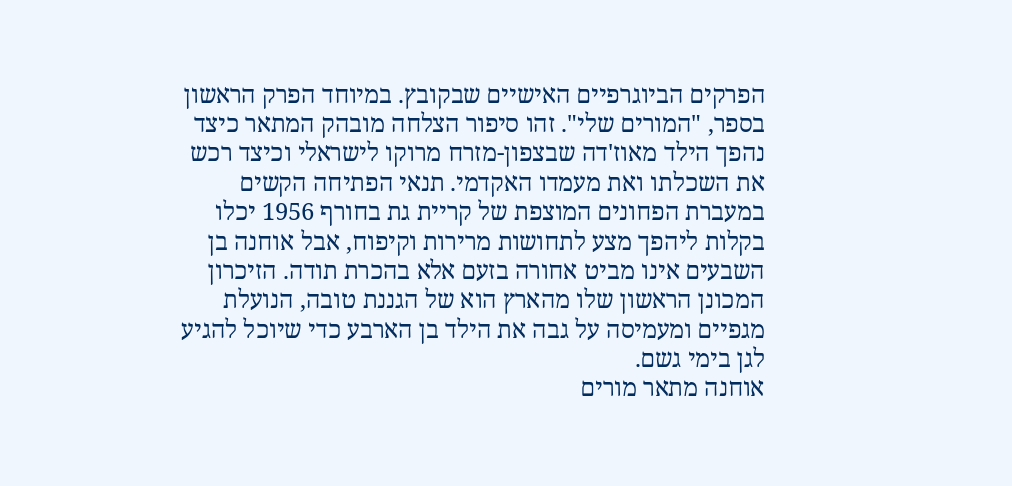הפרקים הביוגרפיים האישיים שבקובץ. במיוחד הפרק הראשון בספר, "המורים שלי". זהו סיפור הצלחה מובהק המתאר כיצד נהפך הילד מאוז'דה שבצפון-מזרח מרוקו לישראלי וכיצד רכש את השכלתו ואת מעמדו האקדמי. תנאי הפתיחה הקשים במעברת הפחונים המוצפת של קריית גת בחורף 1956 יכלו בקלות ליהפך מצע לתחושות מרירות וקיפוח, אבל אוחנה בן השבעים אינו מביט אחורה בזעם אלא בהכרת תודה. הזיכרון המכונן הראשון שלו מהארץ הוא של הגננת טובה, הנועלת מגפיים ומעמיסה על גבה את הילד בן הארבע כדי שיוכל להגיע לגן בימי גשם.
אוחנה מתאר מורים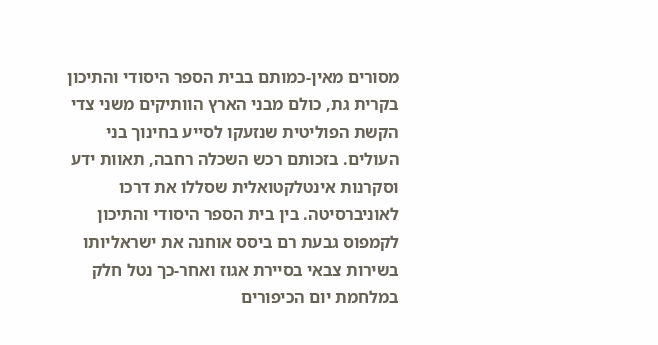מסורים מאין-כמותם בבית הספר היסודי והתיכון בקרית גת, כולם מבני הארץ הוותיקים משני צדי הקשת הפוליטית שנזעקו לסייע בחינוך בני העולים. בזכותם רכש השכלה רחבה, תאוות ידע וסקרנות אינטלקטואלית שסללו את דרכו לאוניברסיטה. בין בית הספר היסודי והתיכון לקמפוס גבעת רם ביסס אוחנה את ישראליותו בשירות צבאי בסיירת אגוז ואחר-כך נטל חלק במלחמת יום הכיפורים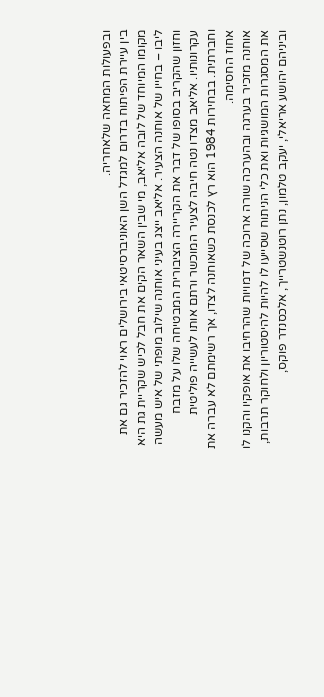ובפעולות המחאה שלאחריה.
בין עיירת הפיתוח בדרום למגדל השן האוניברסיטאי בירושלים ראוי להזכיר גם את מקומו המיוחד של לובה אליאב, מי שבין השאר הקים את חבל לכיש שקריית גת היא ליבו – בחייו של אוחנה הצעיר. אליאב ייצג בעיני אוחנה שילוב מופתי של איש מעשה וחזון שהקריב בסופו של דבר את הקריירה הציבורית המבטיחה שלו על מזבח עקרונותיו. אליאב מצדו נטה חיבה לצעיר המוכשר ורתם אותו לעשייה פוליטית וחברתית. בבחירות 1984 הוא רץ לכנסת כשאוחנה לצדו, אך רשימתם לא עברה את אחוז החסימה.
אוחנה מזכיר בערגה ובהערכה שורה ארוכה של דמויות שהרחיבו את אופקיו והקנו לו את המסגרות המושגיות ואת כלי הניתוח שסייעו לו להיות להיסטוריון ולחוקר תרבות, וביניהם יהושע אריאלי, יעקב טלמון, נתן רוטנשטרייך, אלכסנדר פוקס,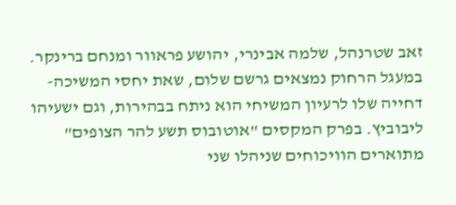זאב שטרנהל, שלמה אבינרי, יהושע פראוור ומנחם ברינקר. במעגל הרחוק נמצאים גרשם שלום, שאת יחסי המשיכה-דחייה שלו לרעיון המשיחי הוא ניתח בבהירות, וגם ישעיהו ליבוביץ. בפרק המקסים "אוטובוס תשע להר הצופים" מתוארים הוויכוחים שניהלו שני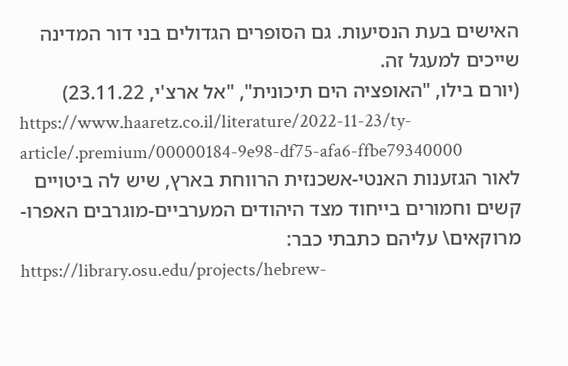האישים בעת הנסיעות. גם הסופרים הגדולים בני דור המדינה שייכים למעגל זה.
(יורם בילו, "האופציה הים תיכונית", "אל ארצ'י, 23.11.22)
https://www.haaretz.co.il/literature/2022-11-23/ty-article/.premium/00000184-9e98-df75-afa6-ffbe79340000
לאור הגזענות האנטי-אשכנזית הרווחת בארץ, שיש לה ביטויים קשים וחמורים בייחוד מצד היהודים המערביים-מוגרבים האפרו-מרוקאים\ עליהם כתבתי כבר:
https://library.osu.edu/projects/hebrew-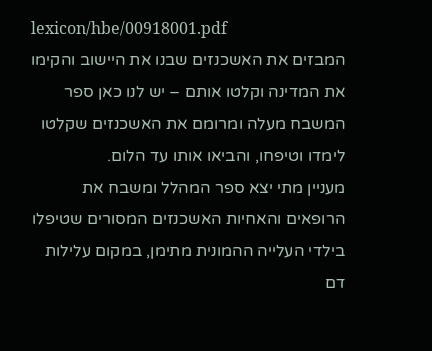lexicon/hbe/00918001.pdf
המבזים את האשכנזים שבנו את היישוב והקימו את המדינה וקלטו אותם – יש לנו כאן ספר המשבח מעלה ומרומם את האשכנזים שקלטו לימדו וטיפחו, והביאו אותו עד הלום.
מעניין מתי יצא ספר המהלל ומשבח את הרופאים והאחיות האשכנזים המסורים שטיפלו בילדי העלייה ההמונית מתימן, במקום עלילות דם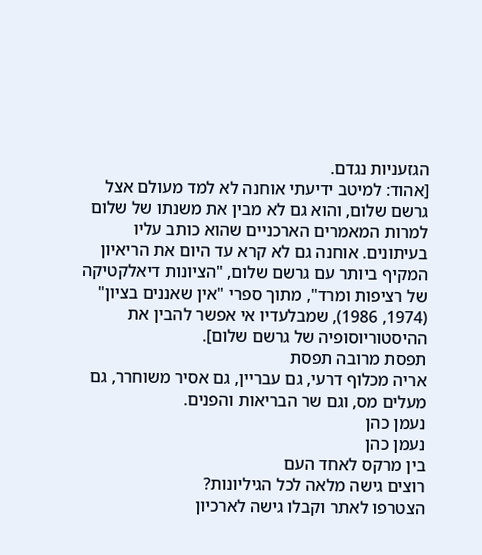הגזעניות נגדם.
[אהוד: למיטב ידיעתי אוחנה לא למד מעולם אצל גרשם שלום, והוא גם לא מבין את משנתו של שלום למרות המאמרים הארכניים שהוא כותב עליו בעיתונים. אוחנה גם לא קרא עד היום את הריאיון המקיף ביותר עם גרשם שלום, "הציונות דיאלקטיקה של רציפות ומרד", מתוך ספרי "אין שאננים בציון" (1974, 1986), שמבלעדיו אי אפשר להבין את ההיסטוריוסופיה של גרשם שלום].
תפסת מרובה תפסת
אריה מכלוף דרעי, גם עבריין, גם אסיר משוחרר, גם מעלים מס, וגם שר הבריאות והפנים.
נעמן כהן
נעמן כהן
בין מרקס לאחד העם
רוצים גישה מלאה לכל הגיליונות?
הצטרפו לאתר וקבלו גישה לארכיון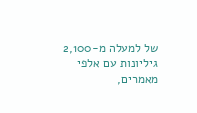של למעלה מ-2,100 גיליונות עם אלפי מאמרים,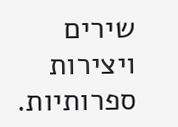שירים ויצירות ספרותיות.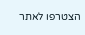הצטרפו לאתר